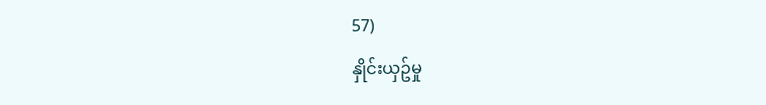57)
နှိုင်းယှဥ်မှု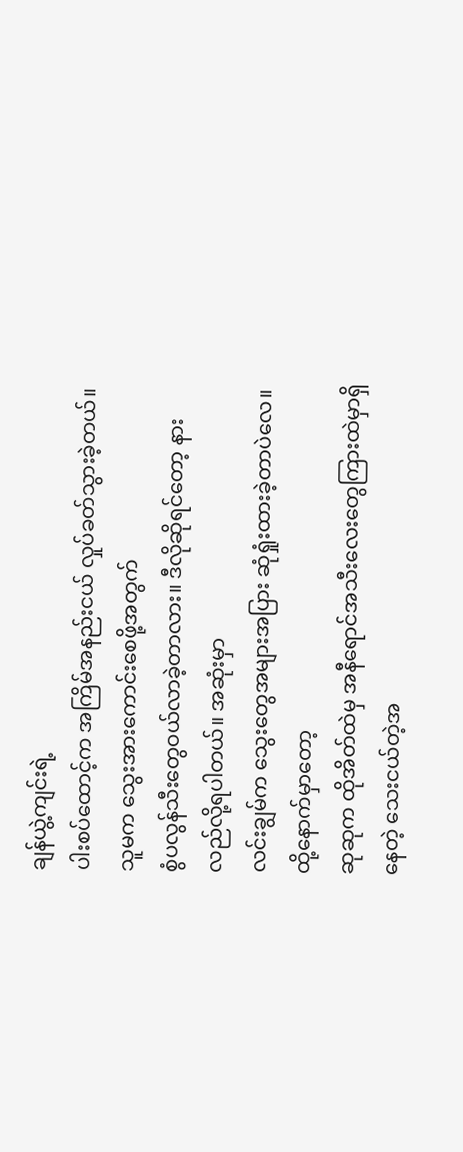ချန်ယွဲ့ကျင်းရဲ့
ပါးစပ်ထောင့်က အကြိမ်အနည်းငယ် လှုပ်ခတ်သွားခဲ့တယ်။ သူမက သွေးအားကောင်းစေဖို့အတွက်
စွံပလွန်သီးတွေဝယ်လာခဲ့တာလား။ ဒီလိုဆိုရင်တော့ နားလည်လို့ရပါတယ်။ အဆုံးမှာ
လင်းချွမ်က သွေးတွေအများအပြား ဆုံရှုံးထားခဲ့တာပဲလေ။
ထို့နောက်မှာတော့
ဆုဆုက ထိုအိတ်ထဲမှ အနီရောင်အသီးလေးတွေကြားထဲမှာရှိနေတဲ့ သေးငယ်တဲ့အ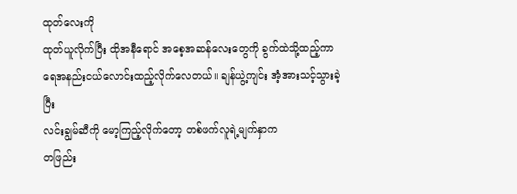ထုတ်လေးကို
ထုတ်ယူလိုက်ပြီး ထိုအနီရောင် အစေ့အဆန်လေးတွေကို ခွက်ထဲသို့ထည့်ကာ
ရေအနည်းငယ်လောင်းထည့်လိုက်လေတယ်။ ချန်ယွဲ့ကျင်း အံ့အားသင့်သွားခဲ့ပြီး
လင်းချွမ်ဆီကို မော့ကြည့်လိုက်တော့ တစ်ဖက်လူရဲ့မျက်နှာက
တဖြည်း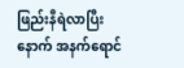ဖြည်းနီရဲလာပြီးနောက် အနက်ရောင်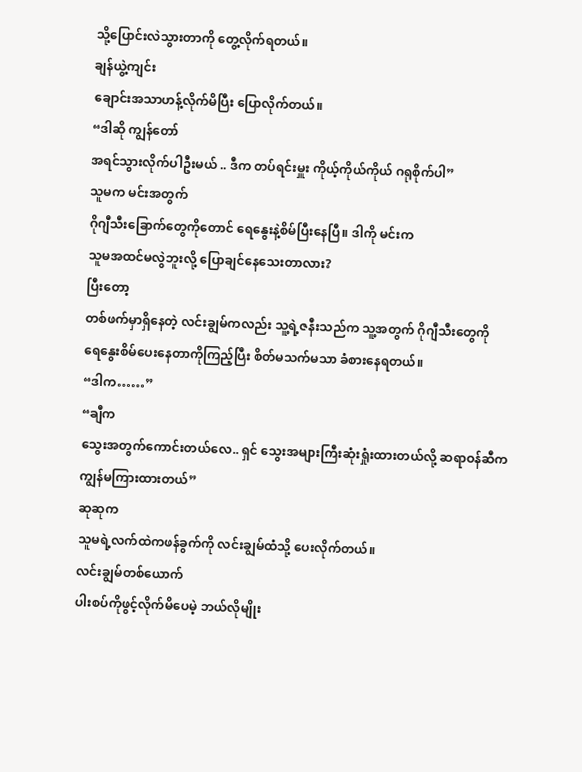သို့ပြောင်းလဲသွားတာကို တွေ့လိုက်ရတယ်။
ချန်ယွဲ့ကျင်း
ချောင်းအသာဟန့်လိုက်မိပြီး ပြောလိုက်တယ်။
“ဒါဆို ကျွန်တော်
အရင်သွားလိုက်ပါဦးမယ် .. ဒီက တပ်ရင်းမှူး ကိုယ့်ကိုယ်ကိုယ် ဂရုစိုက်ပါ”
သူမက မင်းအတွက်
ဂိုဂျီသီးခြောက်တွေကိုတောင် ရေနွေးနဲ့စိမ်ပြီးနေပြီ။ ဒါကို မင်းက
သူမအထင်မလွဲဘူးလို့ ပြောချင်နေသေးတာလား?
ပြီးတော့
တစ်ဖက်မှာရှိနေတဲ့ လင်းချွမ်ကလည်း သူ့ရဲ့ဇနီးသည်က သူ့အတွက် ဂိုဂျီသီးတွေကို
ရေနွေးစိမ်ပေးနေတာကိုကြည့်ပြီး စိတ်မသက်မသာ ခံစားနေရတယ်။
“ဒါက……”
“ချီက
သွေးအတွက်ကောင်းတယ်လေ.. ရှင် သွေးအများကြီးဆုံးရှုံးထားတယ်လို့ ဆရာဝန်ဆီက
ကျွန်မကြားထားတယ်”
ဆုဆုက
သူမရဲ့လက်ထဲကဖန်ခွက်ကို လင်းချွမ်ထံသို့ ပေးလိုက်တယ်။
လင်းချွမ်တစ်ယောက်
ပါးစပ်ကိုဖွင့်လိုက်မိပေမဲ့ ဘယ်လိုမျိုး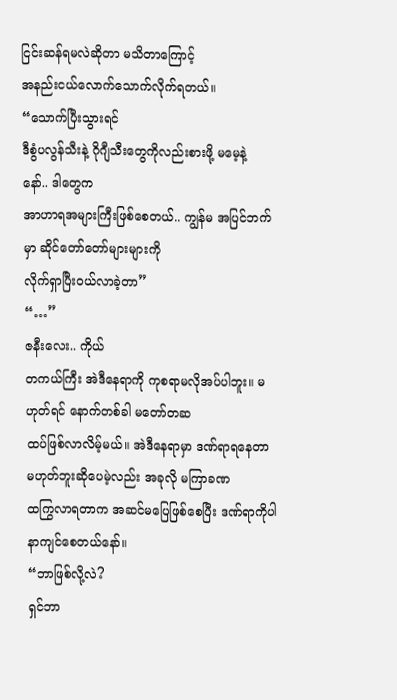ငြင်းဆန်ရမလဲဆိုတာ မသိတာကြောင့်
အနည်းငယ်လောက်သောက်လိုက်ရတယ်။
“သောက်ပြီးသွားရင်
ဒီစွံပလွန်သီးနဲ့ ဂိုဂျီသီးတွေကိုလည်းစားဖို့ မမေ့နဲ့နော်.. ဒါတွေက
အာဟာရအများကြီးဖြစ်စေတယ်.. ကျွန်မ အပြင်ဘက်မှာ ဆိုင်တော်တော်များများကို
လိုက်ရှာပြီးဝယ်လာခဲ့တာ”
“…”
ဇနီးလေး.. ကိုယ်
တကယ်ကြီး အဲဒီနေရာကို ကုစရာမလိုအပ်ပါဘူး။ မဟုတ်ရင် နောက်တစ်ခါ မတော်တဆ
ထပ်ဖြစ်လာလိမ့်မယ်။ အဲဒီနေရာမှာ ဒဏ်ရာရနေတာမဟုတ်ဘူးဆိုပေမဲ့လည်း အခုလို မကြာခဏ
ထကြွလာရတာက အဆင်မပြေဖြစ်စေပြီး ဒဏ်ရာကိုပါ နာကျင်စေတယ်နော်။
“ဘာဖြစ်လို့လဲ?
ရှင်ဘာ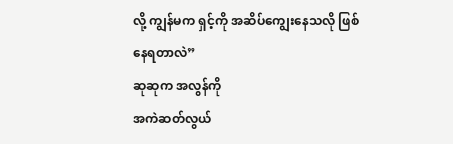လို့ ကျွန်မက ရှင့်ကို အဆိပ်ကျွေးနေသလို ဖြစ်နေရတာလဲ”
ဆုဆုက အလွန်ကို
အကဲဆတ်လွယ်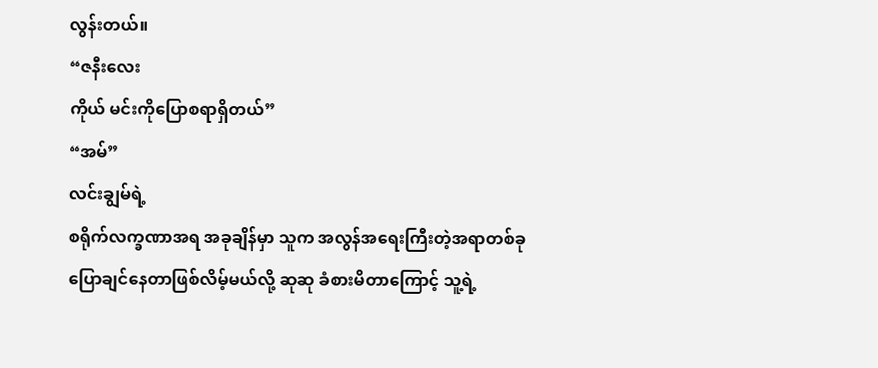လွန်းတယ်။
“ဇနီးလေး
ကိုယ် မင်းကိုပြောစရာရှိတယ်”
“အမ်”
လင်းချွမ်ရဲ့
စရိုက်လက္ခဏာအရ အခုချိန်မှာ သူက အလွန်အရေးကြီးတဲ့အရာတစ်ခု
ပြောချင်နေတာဖြစ်လိမ့်မယ်လို့ ဆုဆု ခံစားမိတာကြောင့် သူ့ရဲ့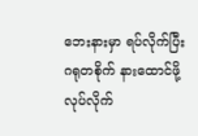ဘေးနားမှာ ရပ်လိုက်ပြီး
ဂရုတစိုက် နားထောင်ဖို့လုပ်လိုက်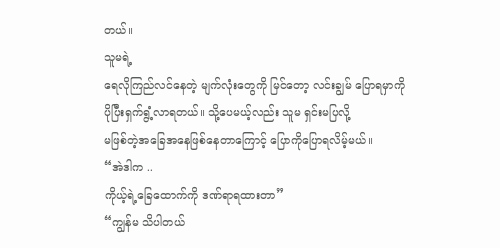တယ်။
သူမရဲ့
ရေလိုကြည်လင်နေတဲ့ မျက်လုံးတွေကို မြင်တော့ လင်းချွမ် ပြောရမှာကို
ပိုပြီးရှက်ရွံ့လာရတယ်။ သို့ပေမယ့်လည်း သူမ ရှင်းမပြလို့
မဖြစ်တဲ့အခြေအနေဖြစ်နေတာကြောင့် ပြောကိုပြောရလိမ့်မယ်။
“အဲဒါက ..
ကိုယ့်ရဲ့ခြေထောက်ကို ဒဏ်ရာရထားတာ”
“ကျွန်မ သိပါတယ်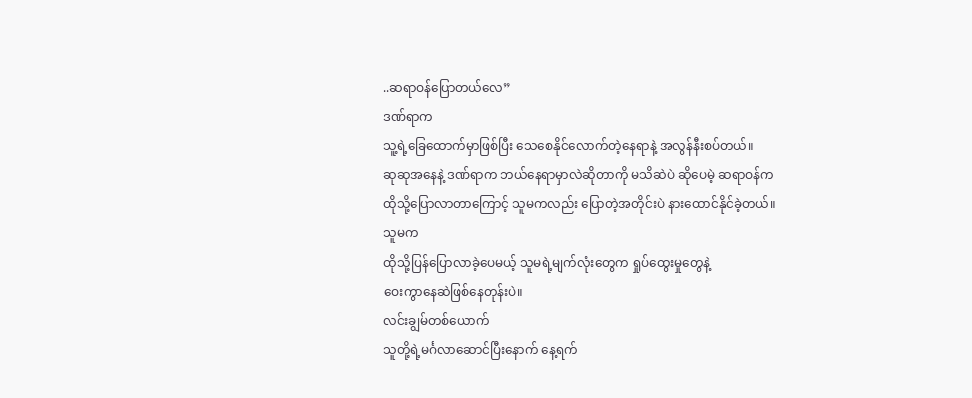..ဆရာဝန်ပြောတယ်လေ”
ဒဏ်ရာက
သူ့ရဲ့ခြေထောက်မှာဖြစ်ပြီး သေစေနိုင်လောက်တဲ့နေရာနဲ့ အလွန်နီးစပ်တယ်။
ဆုဆုအနေနဲ့ ဒဏ်ရာက ဘယ်နေရာမှာလဲဆိုတာကို မသိဆဲပဲ ဆိုပေမဲ့ ဆရာဝန်က
ထိုသို့ပြောလာတာကြောင့် သူမကလည်း ပြောတဲ့အတိုင်းပဲ နားထောင်နိုင်ခဲ့တယ်။
သူမက
ထိုသို့ပြန်ပြောလာခဲ့ပေမယ့် သူမရဲ့မျက်လုံးတွေက ရှုပ်ထွေးမှုတွေနဲ့
ဝေးကွာနေဆဲဖြစ်နေတုန်းပဲ။
လင်းချွမ်တစ်ယောက်
သူတို့ရဲ့မင်္ဂလာဆောင်ပြီးနောက် နေ့ရက်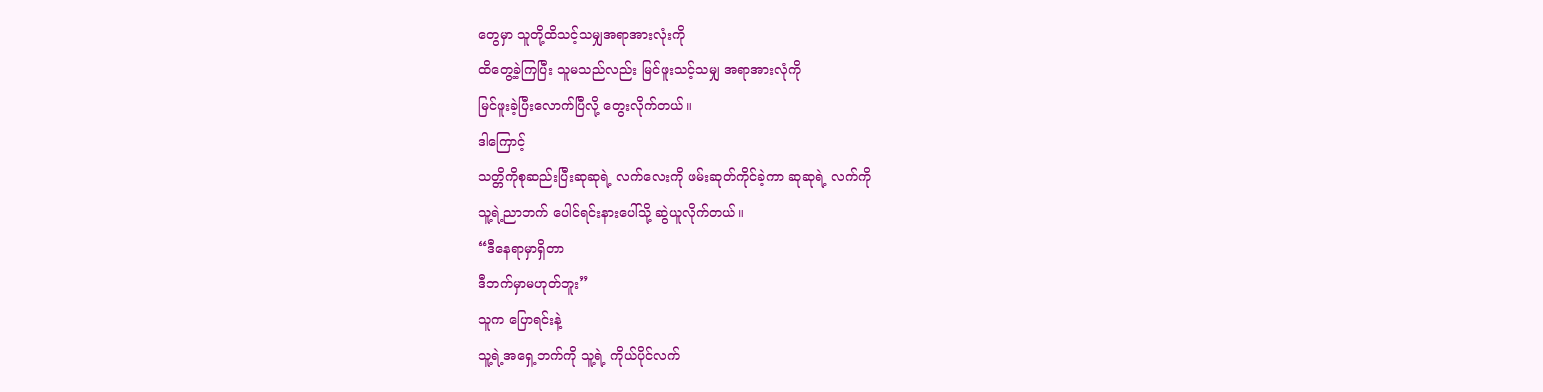တွေမှာ သူတို့ထိသင့်သမျှအရာအားလုံးကို
ထိတွေ့ခဲ့ကြပြီး သူမသည်လည်း မြင်ဖူးသင့်သမျှ အရာအားလုံကို
မြင်ဖူးခဲ့ပြီးလောက်ပြီလို့ တွေးလိုက်တယ်။
ဒါကြောင့်
သတ္တိကိုစုဆည်းပြီးဆုဆုရဲ့ လက်လေးကို ဖမ်းဆုတ်ကိုင်ခဲ့ကာ ဆုဆုရဲ့ လက်ကို
သူ့ရဲ့ညာဘက် ပေါင်ရင်းနားပေါ်သို့ ဆွဲယူလိုက်တယ်။
“ဒီနေရာမှာရှိတာ
ဒီဘက်မှာမဟုတ်ဘူး”
သူက ပြောရင်းနဲ့
သူ့ရဲ့အရှေ့ဘက်ကို သူ့ရဲ့ ကိုယ်ပိုင်လက်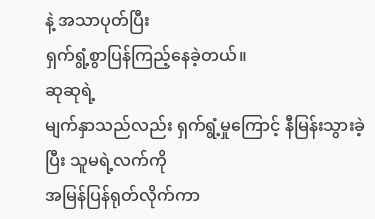နဲ့ အသာပုတ်ပြီး
ရှက်ရွံ့စွာပြန်ကြည့်နေခဲ့တယ်။
ဆုဆုရဲ့
မျက်နှာသည်လည်း ရှက်ရွံ့မှုကြောင့် နီမြန်းသွားခဲ့ပြီး သူမရဲ့လက်ကို
အမြန်ပြန်ရုတ်လိုက်ကာ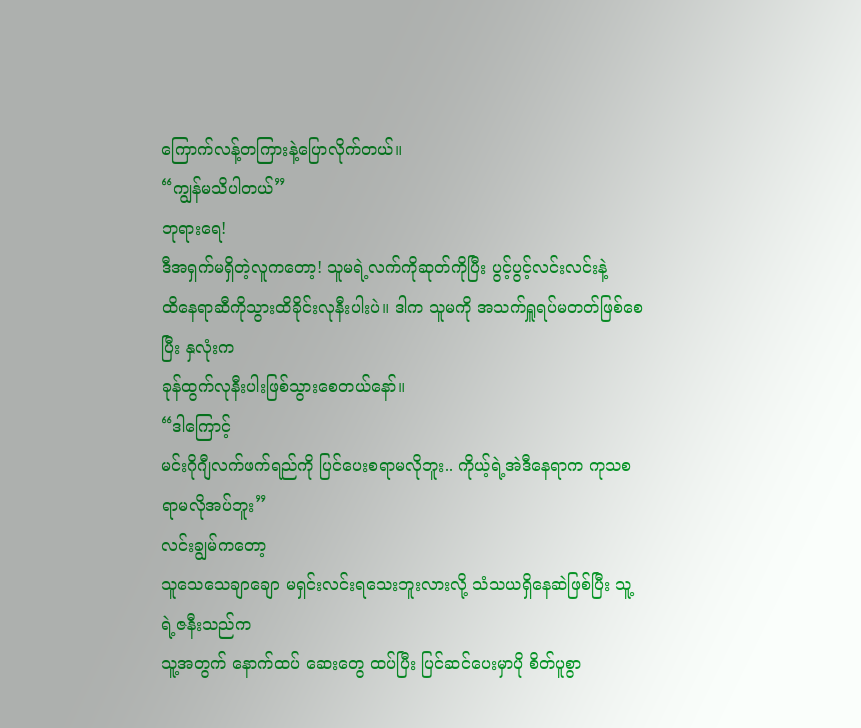ကြောက်လန့်တကြားနဲ့ပြောလိုက်တယ်။
“ကျွန်မသိပါတယ်”
ဘုရားရေ!
ဒီအရှက်မရှိတဲ့လူကတော့! သူမရဲ့လက်ကိုဆုတ်ကိုပြီး ပွင့်ပွင့်လင်းလင်းနဲ့
ထိနေရာဆီကိုသွားထိခိုင်းလုနီးပါးပဲ။ ဒါက သူမကို အသက်ရှူရပ်မတတ်ဖြစ်စေပြီး နှလုံးက
ခုန်ထွက်လုနီးပါးဖြစ်သွားစေတယ်နော်။
“ဒါကြောင့်
မင်းဂိုဂျီလက်ဖက်ရည်ကို ပြင်ပေးစရာမလိုဘူး.. ကိုယ့်ရဲ့အဲဒီနေရာက ကုသစရာမလိုအပ်ဘူး”
လင်းချွမ်ကတော့
သူသေသေချာချော မရှင်းလင်းရသေးဘူးလားလို့ သံသယရှိနေဆဲဖြစ်ပြီး သူ့ရဲ့ဇနီးသည်က
သူ့အတွက် နောက်ထပ် ဆေးတွေ ထပ်ပြီး ပြင်ဆင်ပေးမှာပို စိတ်ပူစွာ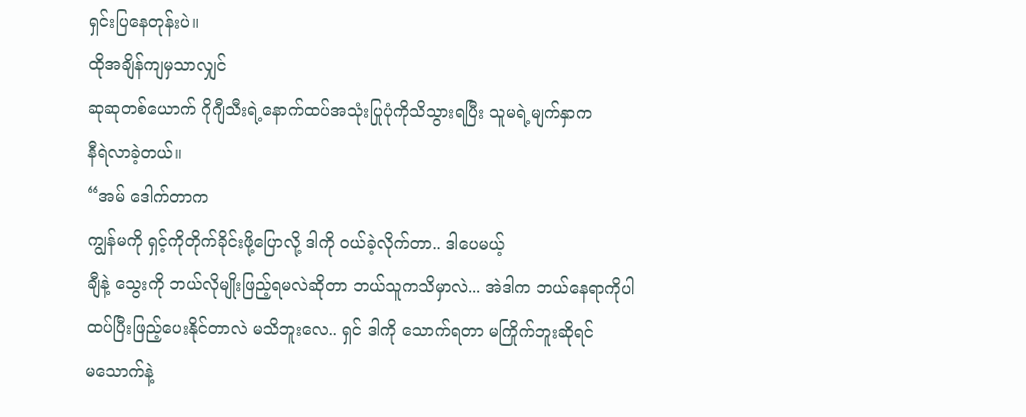ရှင်းပြနေတုန်းပဲ။
ထိုအချိန်ကျမှသာလျှင်
ဆုဆုတစ်ယောက် ဂိုဂျီသီးရဲ့နောက်ထပ်အသုံးပြုပုံကိုသိသွားရပြီး သူမရဲ့မျက်နှာက
နီရဲလာခဲ့တယ်။
“အမ် ဒေါက်တာက
ကျွန်မကို ရှင့်ကိုတိုက်ခိုင်းဖို့ပြောလို့ ဒါကို ဝယ်ခဲ့လိုက်တာ.. ဒါပေမယ့်
ချီနဲ့ သွေးကို ဘယ်လိုမျိုးဖြည့်ရမလဲဆိုတာ ဘယ်သူကသိမှာလဲ... အဲဒါက ဘယ်နေရာကိုပါ
ထပ်ပြီးဖြည့်ပေးနိုင်တာလဲ မသိဘူးလေ.. ရှင် ဒါကို သောက်ရတာ မကြိုက်ဘူးဆိုရင်
မသောက်နဲ့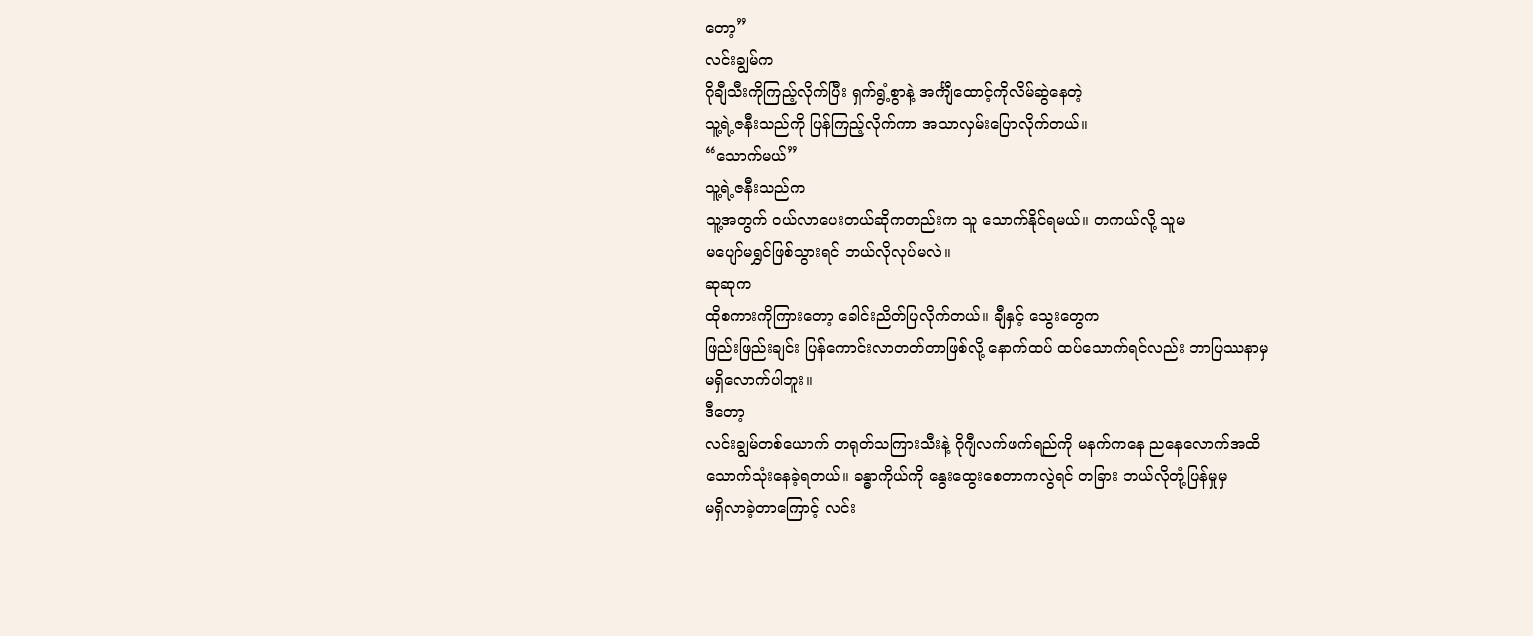တော့”
လင်းချွမ်က
ဂိုချီသီးကိုကြည့်လိုက်ပြီး ရှက်ရွံ့စွာနဲ့ အင်္ကျီထောင့်ကိုလိမ်ဆွဲနေတဲ့
သူ့ရဲ့ဇနီးသည်ကို ပြန်ကြည့်လိုက်ကာ အသာလှမ်းပြောလိုက်တယ်။
“သောက်မယ်”
သူ့ရဲ့ဇနီးသည်က
သူ့အတွက် ဝယ်လာပေးတယ်ဆိုကတည်းက သူ သောက်နိုင်ရမယ်။ တကယ်လို့ သူမ
မပျော်မရွှင်ဖြစ်သွားရင် ဘယ်လိုလုပ်မလဲ။
ဆုဆုက
ထိုစကားကိုကြားတော့ ခေါင်းညိတ်ပြလိုက်တယ်။ ချီနှင့် သွေးတွေက
ဖြည်းဖြည်းချင်း ပြန်ကောင်းလာတတ်တာဖြစ်လို့ နောက်ထပ် ထပ်သောက်ရင်လည်း ဘာပြဿနာမှ
မရှိလောက်ပါဘူး။
ဒီတော့
လင်းချွမ်တစ်ယောက် တရုတ်သကြားသီးနဲ့ ဂိုဂျီလက်ဖက်ရည်ကို မနက်ကနေ ညနေလောက်အထိ
သောက်သုံးနေခဲ့ရတယ်။ ခန္ဓာကိုယ်ကို နွေးထွေးစေတာကလွဲရင် တခြား ဘယ်လိုတုံ့ပြန်မှုမှ
မရှိလာခဲ့တာကြောင့် လင်း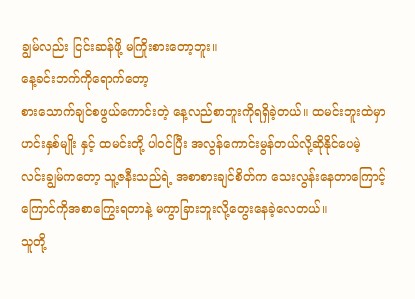ချွမ်လည်း ငြင်းဆန်ဖို့ မကြိုးစားတော့ဘူး။
နေ့ခင်းဘက်ကိုရောက်တော့
စားသောက်ချင်စဖွယ်ကောင်းတဲ့ နေ့လည်စာဘူးကိုရရှိခဲ့တယ်။ ထမင်းဘူးထဲမှာ
ဟင်းနှစ်မျိုး နှင့် ထမင်းတို့ ပါဝင်ပြီး အလွန်ကောင်းမွန်တယ်လို့ဆိုနိုင်ပေမဲ့
လင်းချွမ်ကတော့ သူ့ဇနီးသည်ရဲ့ အစာစားချင်စိတ်က သေးလွန်းနေတာကြောင့်
ကြောင်ကိုအစာကြွေးရတာနဲ့ မကွာခြားဘူးလို့တွေးနေခဲ့လေတယ်။
သူတို့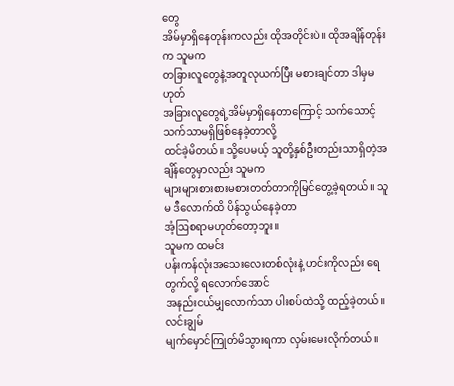တွေ
အိမ်မှာရှိနေတုန်းကလည်း ထိုအတိုင်းပဲ။ ထိုအချိန်တုန်းက သူမက
တခြားလူတွေနဲ့အတူလုယက်ပြီး မစားချင်တာ ဒါမှမဟုတ်
အခြားလူတွေရဲ့အိမ်မှာရှိနေတာကြောင့် သက်သောင့်သက်သာမရှိဖြစ်နေခဲ့တာလို့
ထင်ခဲ့မိတယ်။ သို့ပေမယ့် သူတို့နှစ်ဦးတည်းသာရှိတဲ့အချိန်တွေမှာလည်း သူမက
များများစားစားမစားတတ်တာကိုမြင်တွေ့ခဲ့ရတယ်။ သူမ ဒီလောက်ထိ ပိန်သွယ်နေခဲ့တာ
အံ့ဩစရာမဟုတ်တော့ဘူး။
သူမက ထမင်း
ပန်းကန်လုံးအသေးလေးတစ်လုံးနဲ့ ဟင်းကိုလည်း ရေတွက်လို့ ရလောက်အောင်
အနည်းငယ်မျှလောက်သာ ပါးစပ်ထဲသို့ ထည့်ခဲ့တယ်။ လင်းချွမ်
မျက်မှောင်ကြုတ်မိသွားရကာ လှမ်းမေးလိုက်တယ်။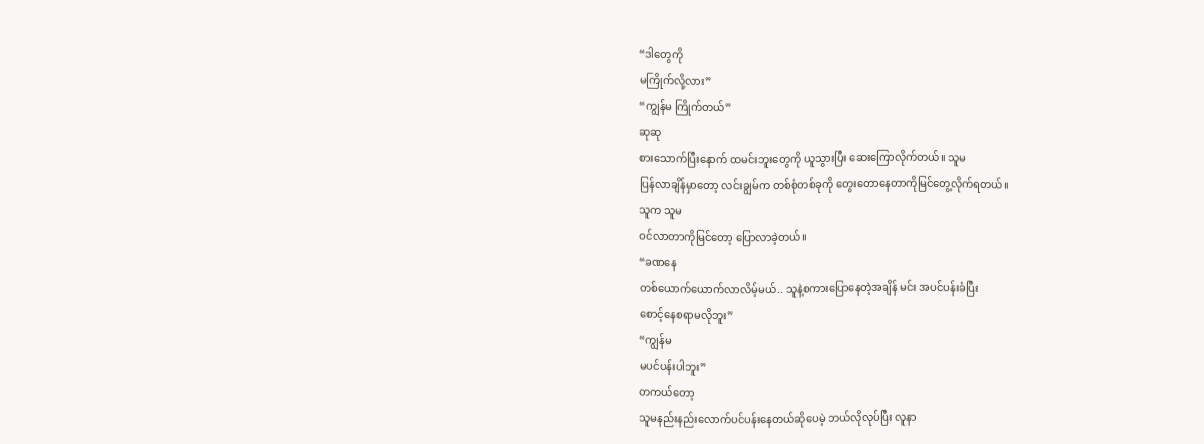“ဒါတွေကို
မကြိုက်လို့လား”
“ကျွန်မ ကြိုက်တယ်”
ဆုဆု
စားသောက်ပြီးနောက် ထမင်းဘူးတွေကို ယူသွားပြီး ဆေးကြောလိုက်တယ်။ သူမ
ပြန်လာချိန်မှာတော့ လင်းချွမ်က တစ်စုံတစ်ခုကို တွေးတောနေတာကိုမြင်တွေ့လိုက်ရတယ်။
သူက သူမ
ဝင်လာတာကိုမြင်တော့ ပြောလာခဲ့တယ်။
“ခဏနေ
တစ်ယောက်ယောက်လာလိမ့်မယ်.. သူနဲ့စကားပြောနေတဲ့အချိန် မင်း အပင်ပန်းခံပြီး
စောင့်နေစရာမလိုဘူး”
“ကျွန်မ
မပင်ပန်းပါဘူး”
တကယ်တော့
သူမနည်းနည်းလောက်ပင်ပန်းနေတယ်ဆိုပေမဲ့ ဘယ်လိုလုပ်ပြီး လူနာ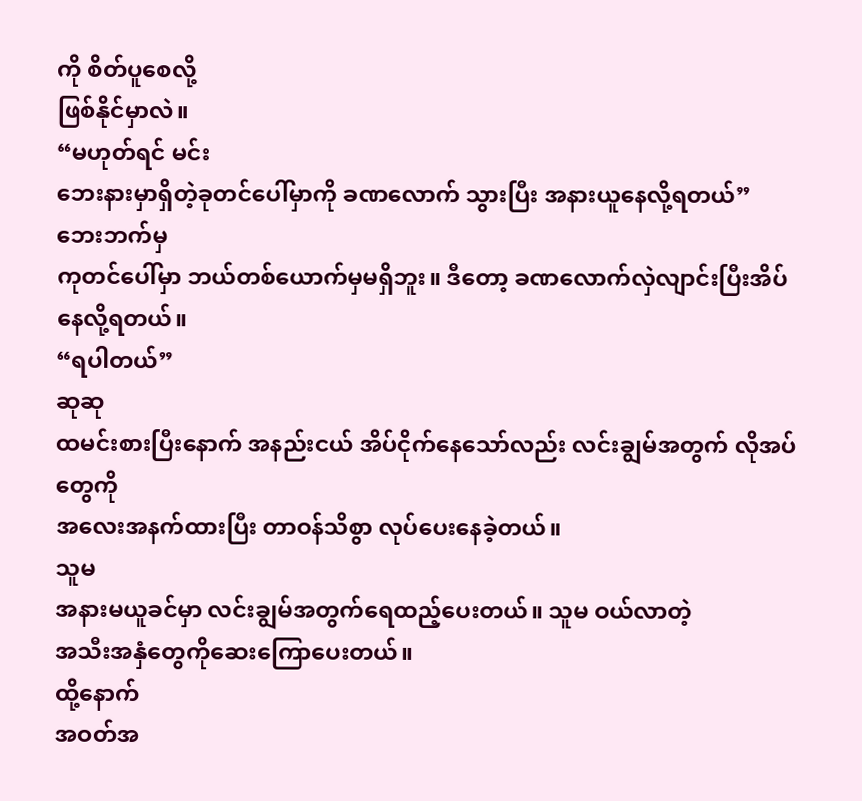ကို စိတ်ပူစေလို့
ဖြစ်နိုင်မှာလဲ။
“မဟုတ်ရင် မင်း
ဘေးနားမှာရှိတဲ့ခုတင်ပေါ်မှာကို ခဏလောက် သွားပြီး အနားယူနေလို့ရတယ်”
ဘေးဘက်မှ
ကုတင်ပေါ်မှာ ဘယ်တစ်ယောက်မှမရှိဘူး။ ဒီတော့ ခဏလောက်လှဲလျာင်းပြီးအိပ်နေလို့ရတယ်။
“ရပါတယ်”
ဆုဆု
ထမင်းစားပြီးနောက် အနည်းငယ် အိပ်ငိုက်နေသော်လည်း လင်းချွမ်အတွက် လိုအပ်တွေကို
အလေးအနက်ထားပြီး တာဝန်သိစွာ လုပ်ပေးနေခဲ့တယ်။
သူမ
အနားမယူခင်မှာ လင်းချွမ်အတွက်ရေထည့်ပေးတယ်။ သူမ ဝယ်လာတဲ့
အသီးအနှံတွေကိုဆေးကြောပေးတယ်။
ထို့နောက်
အဝတ်အ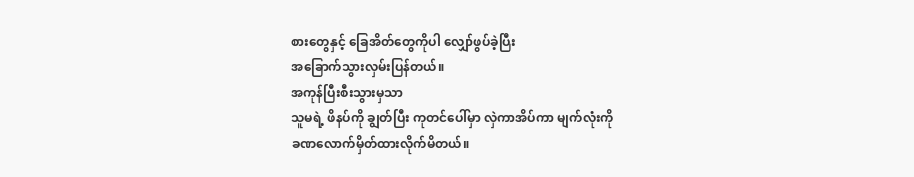စားတွေနှင့် ခြေအိတ်တွေကိုပါ လျှော်ဖွပ်ခဲ့ပြီး
အခြောက်သွားလှမ်းပြန်တယ်။
အကုန်ပြီးစီးသွားမှသာ
သူမရဲ့ ဖိနပ်ကို ချွတ်ပြီး ကုတင်ပေါ်မှာ လှဲကာအိပ်ကာ မျက်လုံးကို
ခဏလောက်မှိတ်ထားလိုက်မိတယ်။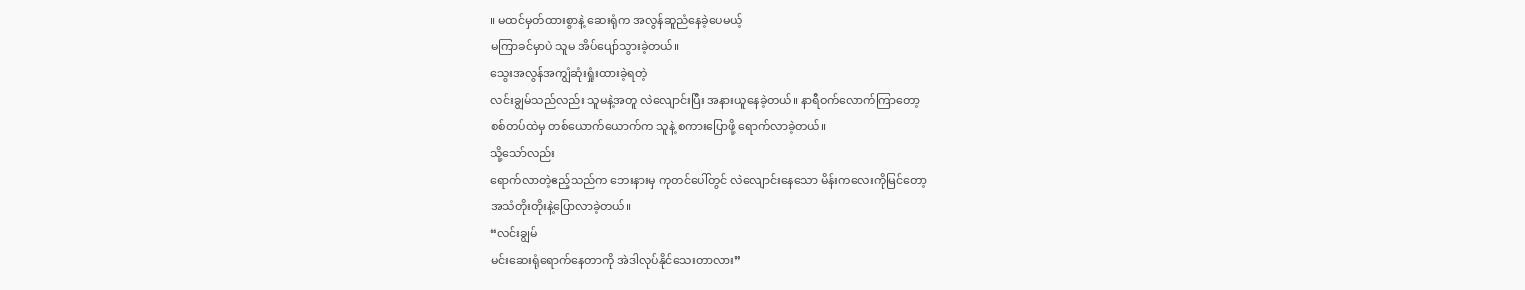။ မထင်မှတ်ထားစွာနဲ့ ဆေးရုံက အလွန်ဆူညံနေခဲ့ပေမယ့်
မကြာခင်မှာပဲ သူမ အိပ်ပျော်သွားခဲ့တယ်။
သွေးအလွန်အကျွံဆုံးရှုံးထားခဲ့ရတဲ့
လင်းချွမ်သည်လည်း သူမနဲ့အတူ လဲလျောင်းပြီး အနားယူနေခဲ့တယ်။ နာရီဝက်လောက်ကြာတော့
စစ်တပ်ထဲမှ တစ်ယောက်ယောက်က သူနဲ့ စကားပြောဖို့ ရောက်လာခဲ့တယ်။
သို့သော်လည်း
ရောက်လာတဲ့ဧည့်သည်က ဘေးနားမှ ကုတင်ပေါ်တွင် လဲလျောင်းနေသော မိန်းကလေးကိုမြင်တော့
အသံတိုးတိုးနဲ့ပြောလာခဲ့တယ်။
“လင်းချွမ်
မင်းဆေးရုံရောက်နေတာကို အဲဒါလုပ်နိုင်သေးတာလား”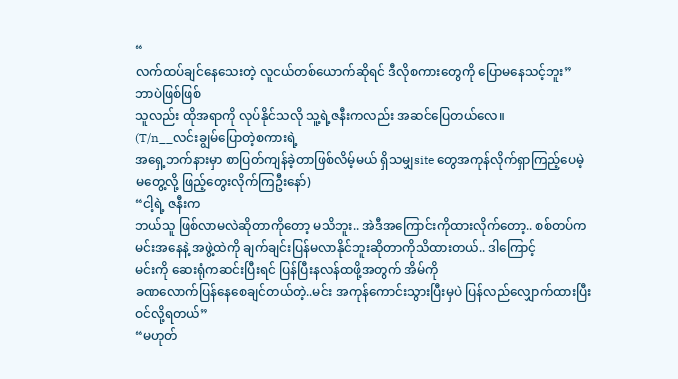“
လက်ထပ်ချင်နေသေးတဲ့ လူငယ်တစ်ယောက်ဆိုရင် ဒီလိုစကားတွေကို ပြောမနေသင့်ဘူး”
ဘာပဲဖြစ်ဖြစ်
သူလည်း ထိုအရာကို လုပ်နိုင်သလို သူ့ရဲ့ဇနီးကလည်း အဆင်ပြေတယ်လေ။
(T/n__လင်းချွမ်ပြောတဲ့စကားရဲ့
အရှေ့ဘက်နားမှာ စာပြတ်ကျန်ခဲ့တာဖြစ်လိမ့်မယ် ရှိသမျှsite တွေအကုန်လိုက်ရှာကြည့်ပေမဲ့
မတွေ့လို့ ဖြည့်တွေးလိုက်ကြဦးနော်)
“ငါ့ရဲ့ ဇနီးက
ဘယ်သူ ဖြစ်လာမလဲဆိုတာကိုတော့ မသိဘူး.. အဲဒီအကြောင်းကိုထားလိုက်တော့.. စစ်တပ်က
မင်းအနေနဲ့ အဖွဲ့ထဲကို ချက်ချင်းပြန်မလာနိုင်ဘူးဆိုတာကိုသိထားတယ်.. ဒါကြောင့်
မင်းကို ဆေးရုံကဆင်းပြီးရင် ပြန်ပြီးနလန်ထဖို့အတွက် အိမ်ကို
ခဏလောက်ပြန်နေစေချင်တယ်တဲ့..မင်း အကုန်ကောင်းသွားပြီးမှပဲ ပြန်လည်လျှောက်ထားပြီး
ဝင်လို့ရတယ်”
“မဟုတ်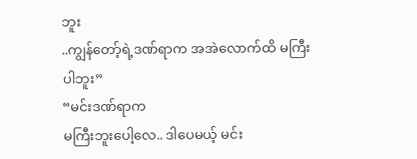ဘူး
..ကျွန်တော့်ရဲ့ဒဏ်ရာက အအဲလောက်ထိ မကြီးပါဘူး”
“မင်းဒဏ်ရာက
မကြီးဘူးပေါ့လေ.. ဒါပေမယ့် မင်း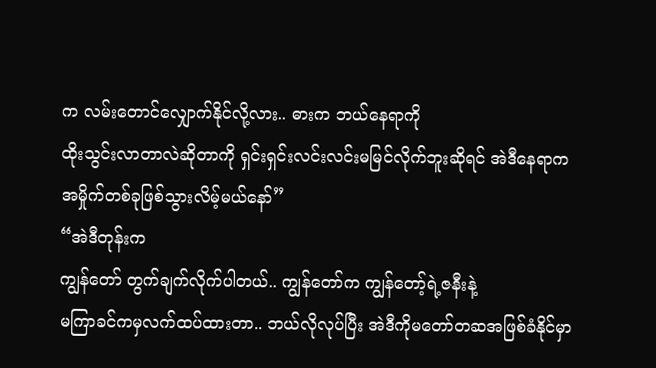က လမ်းတောင်လျှောက်နိုင်လို့လား.. ဓားက ဘယ်နေရာကို
ထိုးသွင်းလာတာလဲဆိုတာကို ရှင်းရှင်းလင်းလင်းမမြင်လိုက်ဘူးဆိုရင် အဲဒီနေရာက
အမှိုက်တစ်ခုဖြစ်သွားလိမ့်မယ်နော်”
“အဲဒီတုန်းက
ကျွန်တော် တွက်ချက်လိုက်ပါတယ်.. ကျွန်တော်က ကျွန်တော့်ရဲ့ဇနီးနဲ့
မကြာခင်ကမှလက်ထပ်ထားတာ.. ဘယ်လိုလုပ်ပြီး အဲဒီကိုမတော်တဆအဖြစ်ခံနိုင်မှာ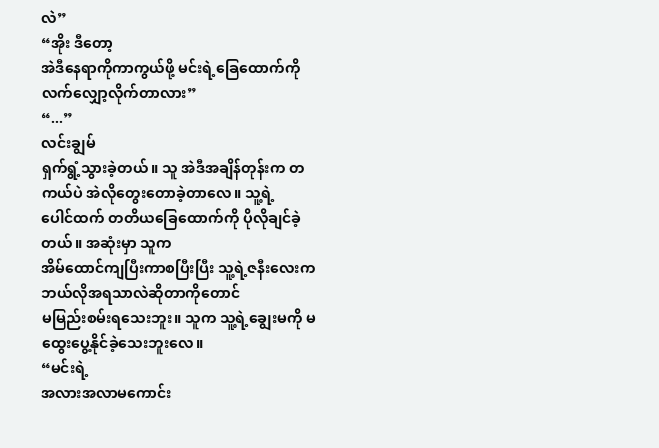လဲ”
“အိုး ဒီတော့
အဲဒီနေရာကိုကာကွယ်ဖို့ မင်းရဲ့ခြေထောက်ကို လက်လျှော့လိုက်တာလား”
“...”
လင်းချွမ်
ရှက်ရွံ့သွားခဲ့တယ်။ သူ အဲဒီအချိန်တုန်းက တကယ်ပဲ အဲလိုတွေးတောခဲ့တာလေ။ သူ့ရဲ့
ပေါင်ထက် တတိယခြေထောက်ကို ပိုလိုချင်ခဲ့တယ်။ အဆုံးမှာ သူက
အိမ်ထောင်ကျပြီးကာစပြီးပြီး သူ့ရဲ့ဇနီးလေးက ဘယ်လိုအရသာလဲဆိုတာကိုတောင်
မမြည်းစမ်းရသေးဘူး။ သူက သူ့ရဲ့ချွေးမကို မထွေးပွေ့နိုင်ခဲ့သေးဘူးလေ။
“မင်းရဲ့
အလားအလာမကောင်း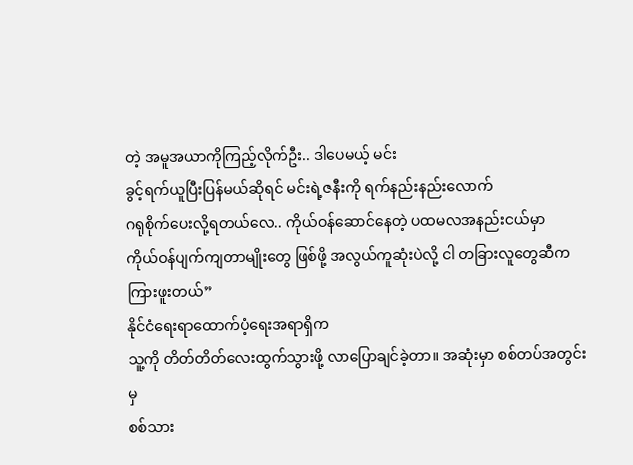တဲ့ အမူအယာကိုကြည့်လိုက်ဦး.. ဒါပေမယ့် မင်း
ခွင့်ရက်ယူပြီးပြန်မယ်ဆိုရင် မင်းရဲ့ဇနီးကို ရက်နည်းနည်းလောက်
ဂရုစိုက်ပေးလို့ရတယ်လေ.. ကိုယ်ဝန်ဆောင်နေတဲ့ ပထမလအနည်းငယ်မှာ
ကိုယ်ဝန်ပျက်ကျတာမျိုးတွေ ဖြစ်ဖို့ အလွယ်ကူဆုံးပဲလို့ ငါ တခြားလူတွေဆီက ကြားဖူးတယ်”
နိုင်ငံရေးရာထောက်ပံ့ရေးအရာရှိက
သူ့ကို တိတ်တိတ်လေးထွက်သွားဖို့ လာပြောချင်ခဲ့တာ။ အဆုံးမှာ စစ်တပ်အတွင်းမှ
စစ်သား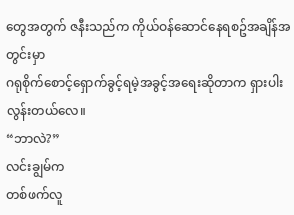တွေအတွက် ဇနီးသည်က ကိုယ်ဝန်ဆောင်နေရစဥ်အချိန်အတွင်းမှာ
ဂရုစိုက်စောင့်ရှောက်ခွင့်ရမဲ့အခွင့်အရေးဆိုတာက ရှားပါးလွန်းတယ်လေ။
“ဘာလဲ?”
လင်းချွမ်က
တစ်ဖက်လူ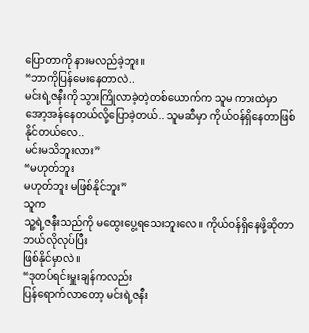ပြောတာကို နားမလည်ခဲ့ဘူး။
“ဘာကိုပြန်မေးနေတာလဲ..
မင်းရဲ့ဇနီးကို သွားကြိုလာခဲ့တဲ့တစ်ယောက်က သူမ ကားထဲမှာ
အော့အန်နေတယ်လို့ပြောခဲ့တယ်.. သူမဆီမှာ ကိုယ်ဝန်ရှိနေတာဖြစ်နိုင်တယ်လေ..
မင်းမသိဘူးလား”
“မဟုတ်ဘူး
မဟုတ်ဘူး မဖြစ်နိုင်ဘူး”
သူက
သူ့ရဲ့ဇနီးသည်ကို မထွေးပွေ့ရသေးဘူးလေ။ ကိုယ်ဝန်ရှိနေဖို့ဆိုတာ ဘယ်လိုလုပ်ပြီး
ဖြစ်နိုင်မှာလဲ။
“ဒုတပ်ရင်းမှူးချန်ကလည်း
ပြန်ရောက်လာတော့ မင်းရဲ့ဇနီး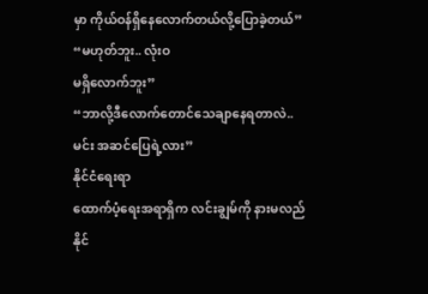မှာ ကိုယ်ဝန်ရှိနေလောက်တယ်လို့ပြောခဲ့တယ်”
“မဟုတ်ဘူး.. လုံးဝ
မရှိလောက်ဘူး”
“ဘာလို့ဒီလောက်တောင်သေချာနေရတာလဲ..
မင်း အဆင်ပြေရဲ့လား”
နိုင်ငံရေးရာ
ထောက်ပံ့ရေးအရာရှိက လင်းချွမ်ကို နားမလည်နိုင်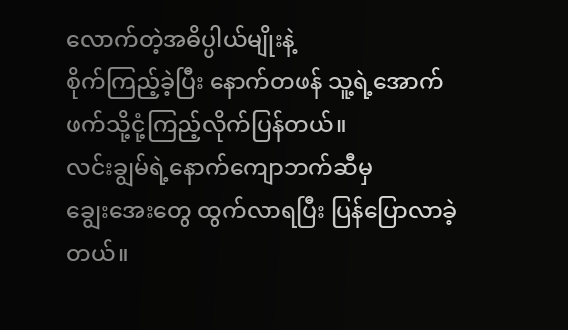လောက်တဲ့အဓိပ္ပါယ်မျိုးနဲ့
စိုက်ကြည့်ခဲ့ပြီး နောက်တဖန် သူ့ရဲ့အောက်ဖက်သို့ငုံ့ကြည့်လိုက်ပြန်တယ်။
လင်းချွမ်ရဲ့နောက်ကျောဘက်ဆီမှ
ချွေးအေးတွေ ထွက်လာရပြီး ပြန်ပြောလာခဲ့တယ်။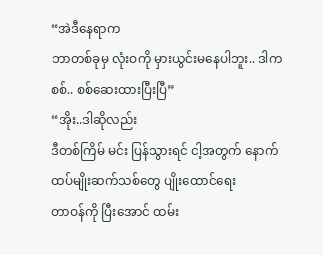“အဲဒီနေရာက
ဘာတစ်ခုမှ လုံးဝကို မှားယွင်းမနေပါဘူး.. ဒါက စစ်.. စစ်ဆေးထားပြီးပြီ”
“အိုး..ဒါဆိုလည်း
ဒီတစ်ကြိမ် မင်း ပြန်သွားရင် ငါ့အတွက် နောက်ထပ်မျိုးဆက်သစ်တွေ ပျိုးထောင်ရေး
တာဝန်ကို ပြီးအောင် ထမ်း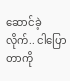ဆောင်ခဲ့လိုက်.. ငါပြောတာကို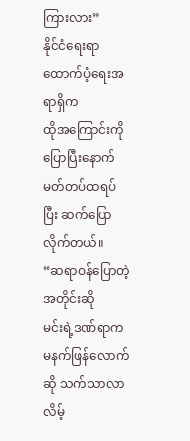ကြားလား”
နိုင်ငံရေးရာထောက်ပံ့ရေးအရာရှိက
ထိုအကြောင်းကိုပြောပြီးနောက် မတ်တပ်ထရပ်ပြီး ဆက်ပြောလိုက်တယ်။
“ဆရာဝန်ပြောတဲ့အတိုင်းဆို
မင်းရဲ့ဒဏ်ရာက မနက်ဖြန်လောက်ဆို သက်သာလာလိမ့်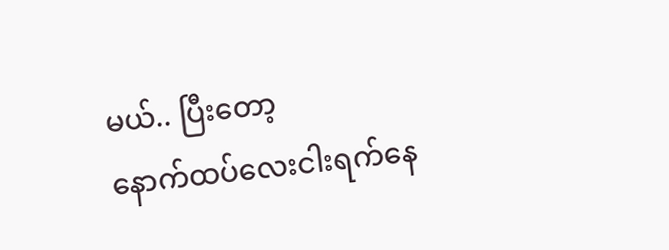မယ်.. ပြီးတော့
နောက်ထပ်လေးငါးရက်နေ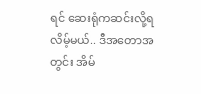ရင် ဆေးရုံကဆင်းလို့ရလိမ့်မယ်.. ဒီအတောအတွင်း အိမ်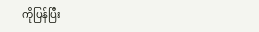ကိုပြန်ပြီး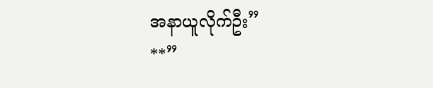အနာယူလိုက်ဦး”
**”